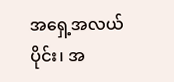အရှေ့အလယ်ပိုင်း၊ အ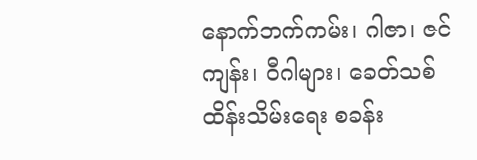နောက်ဘက်ကမ်း၊ ဂါဇာ၊ ဇင်ကျန်း၊ ဝီဂါများ၊ ခေတ်သစ် ထိန်းသိမ်းရေး စခန်း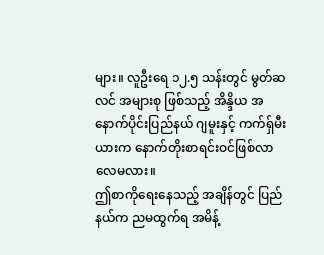များ။ လူဦးရေ ၁၂.၅ သန်းတွင် မွတ်ဆလင် အများစု ဖြစ်သည့် အိန္ဒိယ အနောက်ပိုင်းပြည်နယ် ဂျမူးနှင့် ကက်ရှ်မီးယားက နောက်တိုးစာရင်းဝင်ဖြစ်လာလေမလား။
ဤစာကိုရေးနေသည့် အချိန်တွင် ပြည်နယ်က ညမထွက်ရ အမိန့်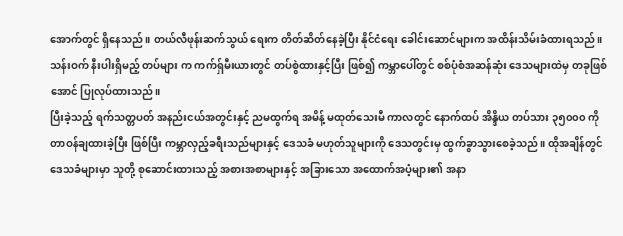အောက်တွင် ရှိနေသည်။ တယ်လီဖုန်းဆက်သွယ် ရေးက တိတ်ဆိတ်နေခဲ့ပြီး နိုင်ငံရေး ခေါင်းဆောင်များက အထိန်းသိမ်းခံထားရသည်။ သန်းဝက် နီးပါးရှိမည့် တပ်များ က ကက်ရှ်မီးယားတွင် တပ်စွဲထားနှင့်ပြီး ဖြစ်၍ ကမ္ဘာပေါ်တွင် စစ်ပုံစံအဆန်ဆုံး ဒေသများထဲမှ တခုဖြစ်အောင် ပြုလုပ်ထားသည်။
ပြီးခဲ့သည့် ရက်သတ္တပတ် အနည်းငယ်အတွင်းနှင့် ညမထွက်ရ အမိန့် မထုတ်သေးမီ ကာလတွင် နောက်ထပ် အိန္ဒိယ တပ်သား ၃၅၀၀၀ ကို တာဝန်ချထားခဲ့ပြီး ဖြစ်ပြီး ကမ္ဘာလှည့်ခရီးသည်များနှင့် ဒေသခံ မဟုတ်သူများကို ဒေသတွင်းမှ ထွက်ခွာသွားစေခဲ့သည်။ ထိုအချိန်တွင် ဒေသခံများမှာ သူတို့ စုဆောင်းထားသည့် အစားအစာများနှင့် အခြားသော အထောက်အပံ့များ၏ အနာ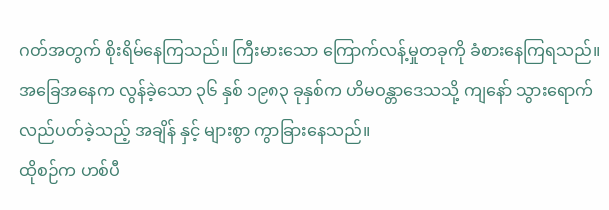ဂတ်အတွက် စိုးရိမ်နေကြသည်။ ကြီးမားသော ကြောက်လန့်မှုတခုကို ခံစားနေကြရသည်။
အခြေအနေက လွန်ခဲ့သော ၃၆ နှစ် ၁၉၈၃ ခုနှစ်က ဟိမဝန္တာဒေသသို့ ကျနော် သွားရောက် လည်ပတ်ခဲ့သည့် အချိန် နှင့် များစွာ ကွာခြားနေသည်။
ထိုစဉ်က ဟစ်ပီ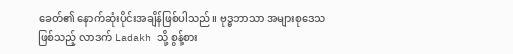ခေတ်၏ နောက်ဆုံးပိုင်းအချိန်ဖြစ်ပါသည်။ ဗုဒ္ဓဘာသာ အများစုဒေသဖြစ်သည့် လာဒက် Ladakh သို့ စွန့်စား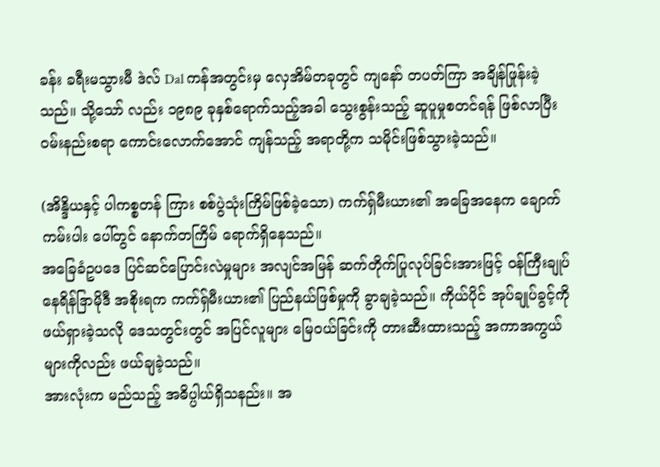ခန်း ခရီးမသွားမီ ဒဲလ် Dal ကန်အတွင်းမှ လှေအိမ်တခုတွင် ကျနော် တပတ်ကြာ အချိန်ဖြုန်းခဲ့သည်။ သို့သော် လည်း ၁၉၈၉ ခုနှစ်ရောက်သည့်အခါ သွေးစွန်းသည့် ဆူပူမှုစတင်ရန် ဖြစ်လာပြီး ဝမ်းနည်းစရာ ကောင်းလောက်အောင် ကျန်သည့် အရာတို့က သမိုင်းဖြစ်သွားခဲ့သည်။

(အိန္ဒိယနှင့် ပါကစ္စတန် ကြား စစ်ပွဲသုံးကြိမ်ဖြစ်ခဲ့သော) ကက်ရှ်မီးယား၏ အခြေအနေက ချောက်ကမ်းပါး ပေါ်တွင် နောက်တကြိမ် ရောက်ရှိနေသည်။
အခြေခံဥပဒေ ပြင်ဆင်ပြောင်းလဲမှုများ အလျင်အမြန် ဆက်တိုက်ပြုလုပ်ခြင်းအားဖြင့် ဝန်ကြီးချုပ် နေရိန်ဒြာမိုဒီ အစိုးရက ကက်ရှ်မီးယား၏ ပြည်နယ်ဖြစ်မှုကို ခွာချခဲ့သည်။ ကိုယ်ပိုင် အုပ်ချုပ်ခွင့်ကို ဖယ်ရှားခဲ့သလို ဒေသတွင်းတွင် အပြင်လူများ မြေဝယ်ခြင်းကို တားဆီးထားသည့် အကာအကွယ်များကိုလည်း ဖယ်ချခဲ့သည်။
အားလုံးက မည်သည့် အဓိပ္ပါယ်ရှိသနည်း။ အ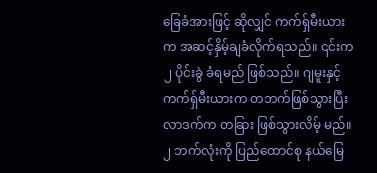ခြေခံအားဖြင့် ဆိုလျှင် ကက်ရှ်မီးယားက အဆင့်နှိမ့်ချခံလိုက်ရသည်။ ၎င်းက ၂ ပိုင်းခွဲ ခံရမည် ဖြစ်သည်။ ဂျမူးနှင့် ကက်ရှ်မီးယားက တဘက်ဖြစ်သွားပြီး လာဒက်က တခြား ဖြစ်သွားလိမ့် မည်။ ၂ ဘက်လုံးကို ပြည်ထောင်စု နယ်မြေ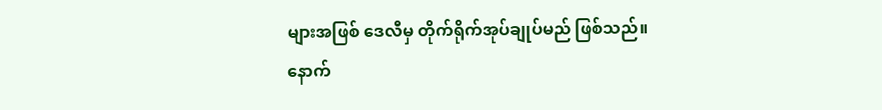များအဖြစ် ဒေလီမှ တိုက်ရိုက်အုပ်ချုပ်မည် ဖြစ်သည်။
နောက်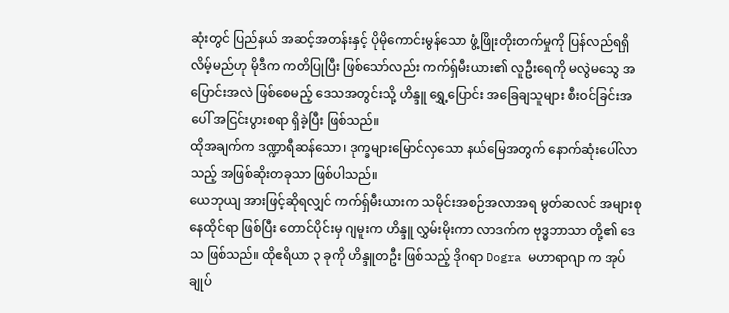ဆုံးတွင် ပြည်နယ် အဆင့်အတန်းနှင့် ပိုမိုကောင်းမွန်သော ဖွံ့ဖြိုးတိုးတက်မှုကို ပြန်လည်ရရှိလိမ့်မည်ဟု မိုဒီက ကတိပြုပြီး ဖြစ်သော်လည်း ကက်ရှ်မီးယား၏ လူဦးရေကို မလွဲမသွေ အပြောင်းအလဲ ဖြစ်စေမည့် ဒေသအတွင်းသို့ ဟိန္ဒူ ရွှေ့ပြောင်း အခြေချသူများ စီးဝင်ခြင်းအပေါ် အငြင်းပွားစရာ ရှိခဲ့ပြီး ဖြစ်သည်။
ထိုအချက်က ဒဏ္ဍာရီဆန်သော၊ ဒုက္ခများမြောင်လှသော နယ်မြေအတွက် နောက်ဆုံးပေါ်လာသည့် အဖြစ်ဆိုးတခုသာ ဖြစ်ပါသည်။
ယေဘုယျ အားဖြင့်ဆိုရလျှင် ကက်ရှ်မီးယားက သမိုင်းအစဉ်အလာအရ မွတ်ဆလင် အများစု နေထိုင်ရာ ဖြစ်ပြီး တောင်ပိုင်းမှ ဂျမူးက ဟိန္ဒူ လွှမ်းမိုးကာ လာဒက်က ဗုဒ္ဓဘာသာ တို့၏ ဒေသ ဖြစ်သည်။ ထိုဧရိယာ ၃ ခုကို ဟိန္ဒူတဦး ဖြစ်သည့် ဒိုဂရာ Dogra မဟာရာဂျာ က အုပ်ချုပ်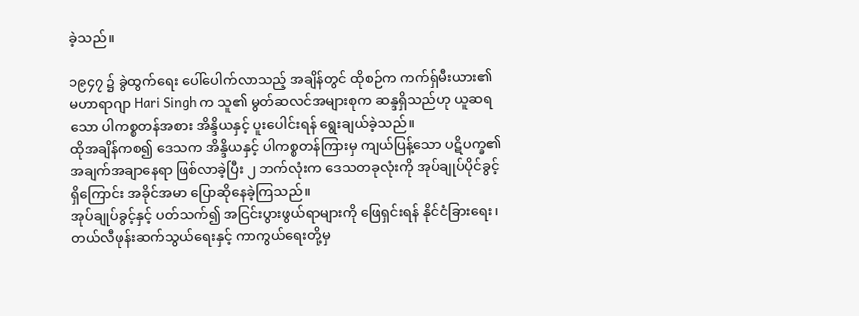ခဲ့သည်။

၁၉၄၇ ၌ ခွဲထွက်ရေး ပေါ်ပေါက်လာသည့် အချိန်တွင် ထိုစဉ်က ကက်ရှ်မီးယား၏ မဟာရာဂျာ Hari Singh က သူ၏ မွတ်ဆလင်အများစုက ဆန္ဒရှိသည်ဟု ယူဆရသော ပါကစ္စတန်အစား အိန္ဒိယနှင့် ပူးပေါင်းရန် ရွေးချယ်ခဲ့သည်။
ထိုအချိန်ကစ၍ ဒေသက အိန္ဒိယနှင့် ပါကစ္စတန်ကြားမှ ကျယ်ပြန့်သော ပဋိပက္ခ၏ အချက်အချာနေရာ ဖြစ်လာခဲ့ပြီး ၂ ဘက်လုံးက ဒေသတခုလုံးကို အုပ်ချုပ်ပိုင်ခွင့်ရှိကြောင်း အခိုင်အမာ ပြောဆိုနေခဲ့ကြသည်။
အုပ်ချုပ်ခွင့်နှင့် ပတ်သက်၍ အငြင်းပွားဖွယ်ရာများကို ဖြေရှင်းရန် နိုင်ငံခြားရေး၊ တယ်လီဖုန်းဆက်သွယ်ရေးနှင့် ကာကွယ်ရေးတို့မှ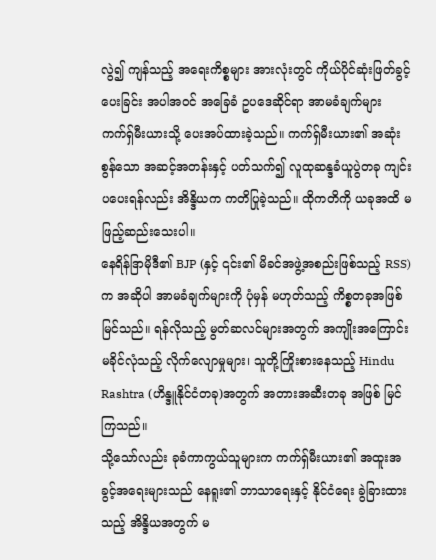လွဲ၍ ကျန်သည့် အရေးကိစ္စများ အားလုံးတွင် ကိုယ်ပိုင်ဆုံးဖြတ်ခွင့်ပေးခြင်း အပါအဝင် အခြေခံ ဥပဒေဆိုင်ရာ အာမခံချက်များ ကက်ရှ်မီးယားသို့ ပေးအပ်ထားခဲ့သည်။ ကက်ရှ်မီးယား၏ အဆုံးစွန်သော အဆင့်အတန်းနှင့် ပတ်သက်၍ လူထုဆန္ဒခံယူပွဲတခု ကျင်းပပေးရန်လည်း အိန္ဒိယက ကတိပြုခဲ့သည်။ ထိုကတိကို ယခုအထိ မဖြည့်ဆည်းသေးပါ။
နေရိန်ဒြာမိုဒီ၏ BJP (နှင့် ၎င်း၏ မိခင်အဖွဲ့အစည်းဖြစ်သည့် RSS) က အဆိုပါ အာမခံချက်များကို ပုံမှန် မဟုတ်သည့် ကိစ္စတခုအဖြစ် မြင်သည်။ ရန်လိုသည့် မွတ်ဆလင်များအတွက် အကျိုးအကြောင်း မခိုင်လုံသည့် လိုက်လျောမှုများ၊ သူတို့ကြိုးစားနေသည့် Hindu Rashtra (ဟိန္ဒူနိုင်ငံတခု)အတွက် အတားအဆီးတခု အဖြစ် မြင်ကြသည်။
သို့သော်လည်း ခုခံကာကွယ်သူများက ကက်ရှ်မီးယား၏ အထူးအခွင့်အရေးများသည် နေရူး၏ ဘာသာရေးနှင့် နိုင်ငံရေး ခွဲခြားထားသည့် အိန္ဒိယအတွက် မ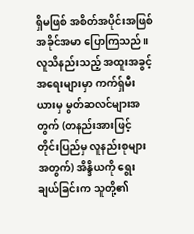ရှိမဖြစ် အစိတ်အပိုင်းအဖြစ် အခိုင်အမာ ပြောကြသည်။
လူသိနည်းသည့် အထူးအခွင့်အရေးများမှာ ကက်ရှ်မီးယားမှ မွတ်ဆလင်များအတွက် (တနည်းအားဖြင့် တိုင်းပြည်မှ လူနည်းစုများ အတွက်) အိန္ဒိယကို ရွေးချယ်ခြင်းက သူတို့၏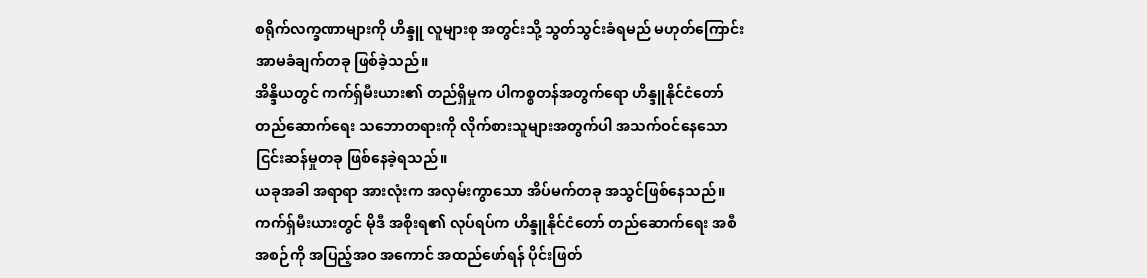စရိုက်လက္ခဏာများကို ဟိန္ဒူ လူများစု အတွင်းသို့ သွတ်သွင်းခံရမည် မဟုတ်ကြောင်း အာမခံချက်တခု ဖြစ်ခဲ့သည်။
အိန္ဒိယတွင် ကက်ရှ်မီးယား၏ တည်ရှိမှုက ပါကစ္စတန်အတွက်ရော ဟိန္ဒူနိုင်ငံတော် တည်ဆောက်ရေး သဘောတရားကို လိုက်စားသူများအတွက်ပါ အသက်ဝင်နေသော ငြင်းဆန်မှုတခု ဖြစ်နေခဲ့ရသည်။
ယခုအခါ အရာရာ အားလုံးက အလှမ်းကွာသော အိပ်မက်တခု အသွင်ဖြစ်နေသည်။
ကက်ရှ်မီးယားတွင် မိုဒီ အစိုးရ၏ လုပ်ရပ်က ဟိန္ဒူနိုင်ငံတော် တည်ဆောက်ရေး အစီအစဉ်ကို အပြည့်အဝ အကောင် အထည်ဖော်ရန် ပိုင်းဖြတ်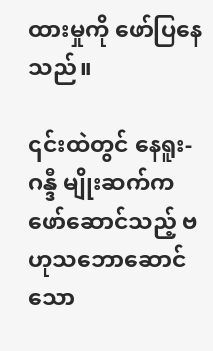ထားမှုကို ဖော်ပြနေသည်။

၎င်းထဲတွင် နေရူး-ဂန္ဒီ မျိုးဆက်က ဖော်ဆောင်သည့် ဗဟုသဘောဆောင်သော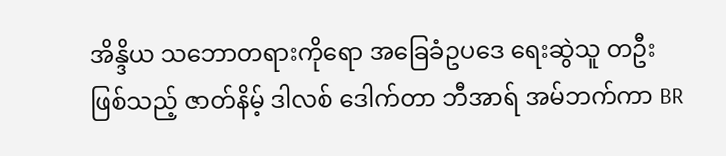အိန္ဒိယ သဘောတရားကိုရော အခြေခံဥပဒေ ရေးဆွဲသူ တဦးဖြစ်သည့် ဇာတ်နိမ့် ဒါလစ် ဒေါက်တာ ဘီအာရ် အမ်ဘက်ကာ BR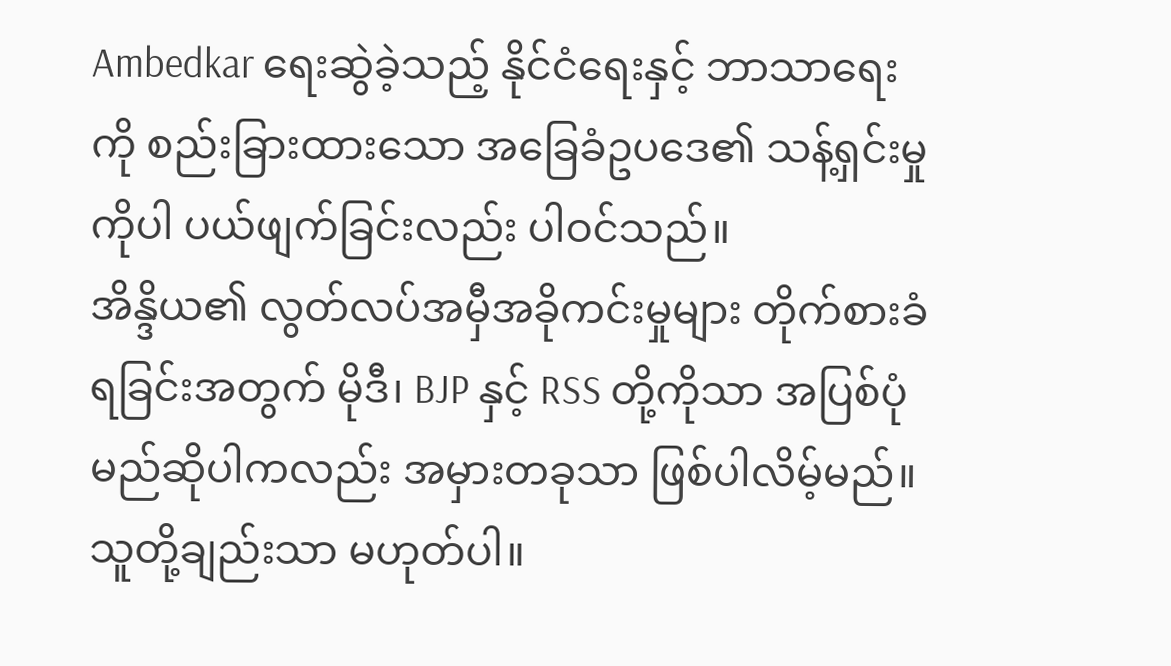Ambedkar ရေးဆွဲခဲ့သည့် နိုင်ငံရေးနှင့် ဘာသာရေးကို စည်းခြားထားသော အခြေခံဥပဒေ၏ သန့်ရှင်းမှုကိုပါ ပယ်ဖျက်ခြင်းလည်း ပါဝင်သည်။
အိန္ဒိယ၏ လွတ်လပ်အမှီအခိုကင်းမှုများ တိုက်စားခံရခြင်းအတွက် မိုဒီ၊ BJP နှင့် RSS တို့ကိုသာ အပြစ်ပုံမည်ဆိုပါကလည်း အမှားတခုသာ ဖြစ်ပါလိမ့်မည်။
သူတို့ချည်းသာ မဟုတ်ပါ။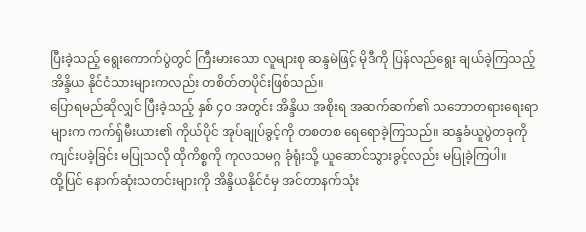ပြီးခဲ့သည့် ရွေးကောက်ပွဲတွင် ကြီးမားသော လူများစု ဆန္ဒမဲဖြင့် မိုဒီကို ပြန်လည်ရွေး ချယ်ခဲ့ကြသည့် အိန္ဒိယ နိုင်ငံသားများကလည်း တစိတ်တပိုင်းဖြစ်သည်။
ပြောရမည်ဆိုလျှင် ပြီးခဲ့သည့် နှစ် ၄၀ အတွင်း အိန္ဒိယ အစိုးရ အဆက်ဆက်၏ သဘောတရားရေးရာများက ကက်ရှ်မီးယား၏ ကိုယ်ပိုင် အုပ်ချုပ်ခွင့်ကို တစတစ ရေရောခဲ့ကြသည်။ ဆန္ဒခံယူပွဲတခုကို ကျင်းပခဲ့ခြင်း မပြုသလို ထိုကိစ္စကို ကုလသမဂ္ဂ ခုံရုံးသို့ ယူဆောင်သွားခွင့်လည်း မပြုခဲ့ကြပါ။
ထို့ပြင် နောက်ဆုံးသတင်းများကို အိန္ဒိယနိုင်ငံမှ အင်တာနက်သုံး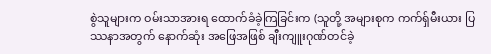စွဲသူများက ဝမ်းသာအားရ ထောက်ခံခဲ့ကြခြင်းက (သူတို့ အများစုက ကက်ရှ်မီးယား ပြဿနာအတွက် နောက်ဆုံး အဖြေအဖြစ် ချီးကျူးဂုဏ်တင်ခဲ့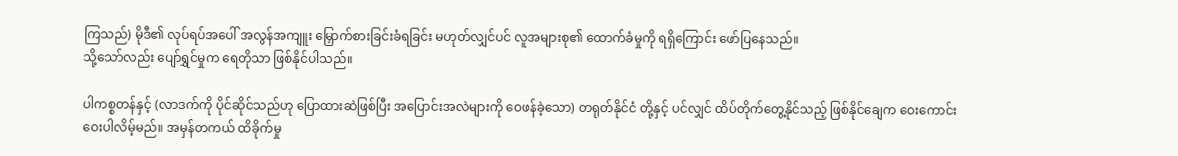ကြသည်) မိုဒီ၏ လုပ်ရပ်အပေါ် အလွန်အကျူး မြှောက်စားခြင်းခံရခြင်း မဟုတ်လျှင်ပင် လူအများစု၏ ထောက်ခံမှုကို ရရှိကြောင်း ဖော်ပြနေသည်။
သို့သော်လည်း ပျော်ရွှင်မှုက ရေတိုသာ ဖြစ်နိုင်ပါသည်။

ပါကစ္စတန်နှင့် (လာဒက်ကို ပိုင်ဆိုင်သည်ဟု ပြောထားဆဲဖြစ်ပြီး အပြောင်းအလဲများကို ဝေဖန်ခဲ့သော) တရုတ်နိုင်ငံ တို့နှင့် ပင်လျှင် ထိပ်တိုက်တွေ့နိုင်သည့် ဖြစ်နိုင်ချေက ဝေးကောင်းဝေးပါလိမ့်မည်။ အမှန်တကယ် ထိခိုက်မှု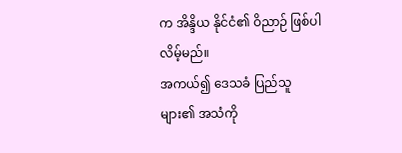က အိန္ဒိယ နိုင်ငံ၏ ဝိညာဉ် ဖြစ်ပါလိမ့်မည်။
အကယ်၍ ဒေသခံ ပြည်သူများ၏ အသံကို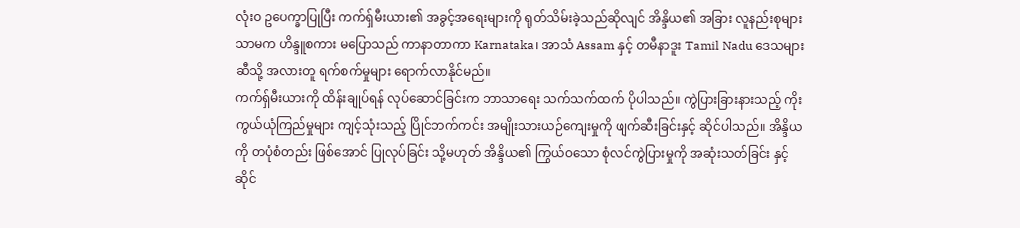လုံးဝ ဥပေက္ခာပြုပြီး ကက်ရှ်မီးယား၏ အခွင့်အရေးများကို ရုတ်သိမ်းခဲ့သည်ဆိုလျင် အိန္ဒိယ၏ အခြား လူနည်းစုများသာမက ဟိန္ဒူစကား မပြောသည် ကာနာတာကာ Karnataka၊ အာသံ Assam နှင့် တမီနာဒူး Tamil Nadu ဒေသများဆီသို့ အလားတူ ရက်စက်မှုများ ရောက်လာနိုင်မည်။
ကက်ရှ်မီးယားကို ထိန်းချုပ်ရန် လုပ်ဆောင်ခြင်းက ဘာသာရေး သက်သက်ထက် ပိုပါသည်။ ကွဲပြားခြားနားသည့် ကိုးကွယ်ယုံကြည်မှုများ ကျင့်သုံးသည့် ပြိုင်ဘက်ကင်း အမျိုးသားယဉ်ကျေးမှုကို ဖျက်ဆီးခြင်းနှင့် ဆိုင်ပါသည်။ အိန္ဒိယကို တပုံစံတည်း ဖြစ်အောင် ပြုလုပ်ခြင်း သို့မဟုတ် အိန္ဒိယ၏ ကြွယ်ဝသော စုံလင်ကွဲပြားမှုကို အဆုံးသတ်ခြင်း နှင့်ဆိုင်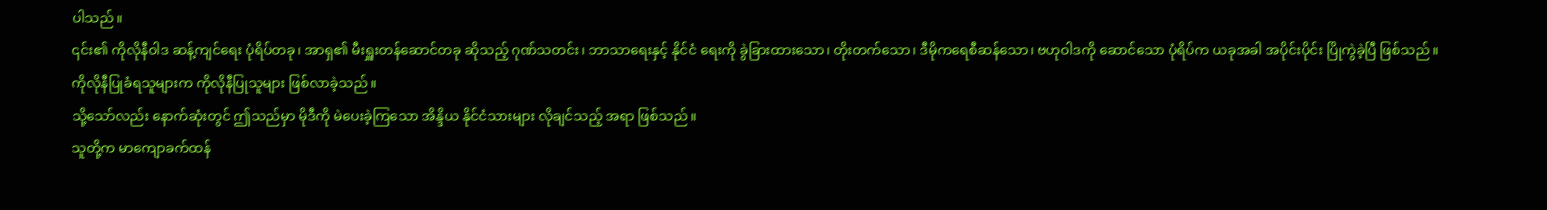ပါသည်။
၎င်း၏ ကိုလိုနီဝါဒ ဆန့်ကျင်ရေး ပုံရိပ်တခု၊ အာရှ၏ မီးရှူးတန်ဆောင်တခု ဆိုသည့် ဂုဏ်သတင်း၊ ဘာသာရေးနှင့် နိုင်ငံ ရေးကို ခွဲခြားထားသော၊ တိုးတက်သော၊ ဒီမိုကရေစီဆန်သော၊ ဗဟုဝါဒကို ဆောင်သော ပုံရိပ်က ယခုအခါ အပိုင်းပိုင်း ပြိုကွဲခဲ့ပြီ ဖြစ်သည်။
ကိုလိုနီပြုခံရသူများက ကိုလိုနီပြုသူများ ဖြစ်လာခဲ့သည်။
သို့သော်လည်း နောက်ဆုံးတွင် ဤသည်မှာ မိုဒီကို မဲပေးခဲ့ကြသော အိန္ဒိယ နိုင်ငံသားများ လိုချင်သည့် အရာ ဖြစ်သည်။
သူတို့က မာကျောခက်ထန်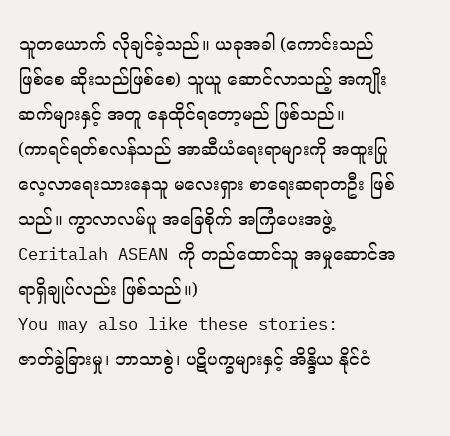သူတယောက် လိုချင်ခဲ့သည်။ ယခုအခါ (ကောင်းသည်ဖြစ်စေ ဆိုးသည်ဖြစ်စေ) သူယူ ဆောင်လာသည့် အကျိုးဆက်များနှင့် အတူ နေထိုင်ရတော့မည် ဖြစ်သည်။
(ကာရင်ရတ်စလန်သည် အာဆီယံရေးရာများကို အထူးပြုလေ့လာရေးသားနေသူ မလေးရှား စာရေးဆရာတဦး ဖြစ်သည်။ ကွာလာလမ်ပူ အခြေစိုက် အကြံပေးအဖွဲ့ Ceritalah ASEAN ကို တည်ထောင်သူ အမှုဆောင်အရာရှိချုပ်လည်း ဖြစ်သည်။)
You may also like these stories:
ဇာတ်ခွဲခြားမှု၊ ဘာသာစွဲ၊ ပဋိပက္ခများနှင့် အိန္ဒိယ နိုင်ငံ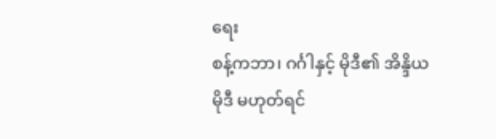ရေး
စန့်ကဘာ၊ ဂင်္ဂါနှင့် မိုဒီ၏ အိန္ဒိယ
မိုဒီ မဟုတ်ရင်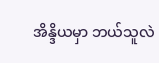အိန္ဒိယမှာ ဘယ်သူလဲ